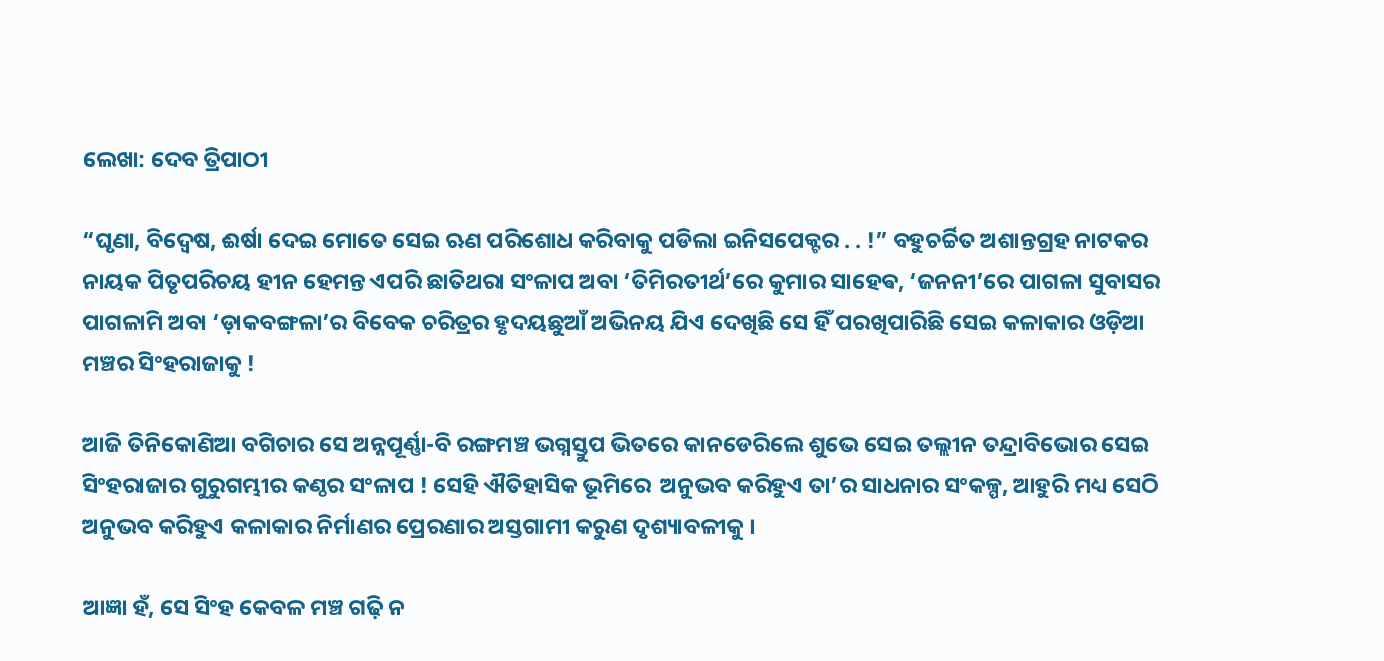ଲେଖା: ଦେବ ତ୍ରିପାଠୀ

“ଘୃଣା, ବିଦ୍ୱେଷ, ଈର୍ଷା ଦେଇ ମୋତେ ସେଇ ଋଣ ପରିଶୋଧ କରିବାକୁ ପଡିଲା ଇନିସପେକ୍ଟର . . !” ବହୁଚର୍ଚ୍ଚିତ ଅଶାନ୍ତଗ୍ରହ ନାଟକର ନାୟକ ପିତୃପରିଚୟ ହୀନ ହେମନ୍ତ ଏପରି ଛାତିଥରା ସଂଳାପ ଅବା ‘ତିମିରତୀର୍ଥ’ରେ କୁମାର ସାହେଵ, ‘ଜନନୀ’ରେ ପାଗଳା ସୁବାସର ପାଗଳାମି ଅବା ‘ଡ଼ାକବଙ୍ଗଳା’ର ବିବେକ ଚରିତ୍ରର ହୃଦୟଛୁଆଁ ଅଭିନୟ ଯିଏ ଦେଖିଛି ସେ ହିଁ ପରଖିପାରିଛି ସେଇ କଳାକାର ଓଡ଼ିଆ ମଞ୍ଚର ସିଂହରାଜାକୁ !

ଆଜି ତିନିକୋଣିଆ ବଗିଚାର ସେ ଅନ୍ନପୂର୍ଣ୍ଣା-ବି ରଙ୍ଗମଞ୍ଚ ଭଗ୍ନସ୍ତୁପ ଭିତରେ କାନଡେରିଲେ ଶୁଭେ ସେଇ ତଲ୍ଲୀନ ତନ୍ଦ୍ରାବିଭୋର ସେଇ ସିଂହରାଜାର ଗୁରୁଗମ୍ଭୀର କଣ୍ଠର ସଂଳାପ ! ସେହି ଐତିହାସିକ ଭୂମିରେ  ଅନୁଭବ କରିହୁଏ ତା’ର ସାଧନାର ସଂକଳ୍ପ, ଆହୁରି ମଧ୍ୟ ସେଠି ଅନୁଭବ କରିହୁଏ କଳାକାର ନିର୍ମାଣର ପ୍ରେରଣାର ଅସ୍ତଗାମୀ କରୁଣ ଦୃଶ୍ୟାବଳୀକୁ ।

ଆଜ୍ଞା ହଁ, ସେ ସିଂହ କେବଳ ମଞ୍ଚ ଗଢ଼ି ନ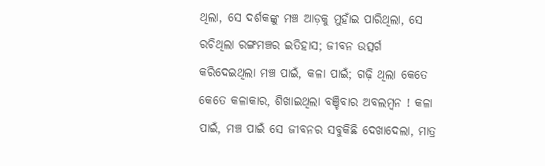ଥିଲା, ସେ ଦର୍ଶକଙ୍କୁ ମଞ୍ଚ ଆଡ଼କୁ ମୁହାଁଇ ପାରିଥିଲା, ସେ ରଚିଥିଲା ରଙ୍ଗମଞ୍ଚର ଇତିହାସ; ଜୀବନ ଉତ୍ସର୍ଗ କରିଦେଇଥିଲା ମଞ୍ଚ ପାଇଁ, କଳା ପାଇଁ; ଗଢ଼ି ଥିଲା କେତେ କେତେ କଳାକାର, ଶିଖାଇଥିଲା ବଞ୍ଚିବାର ଅବଲମ୍ବନ ! କଳା ପାଇଁ, ମଞ୍ଚ ପାଇଁ ସେ ଜୀବନର ସବୁକିଛି ଦେଖାଦେଲା, ମାତ୍ର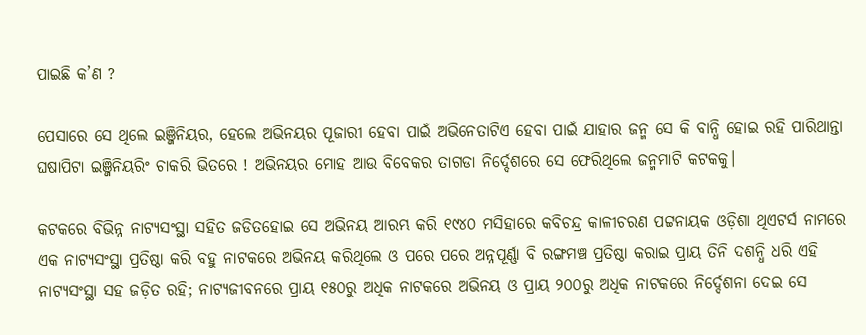ପାଇଛି କ’ଣ ?

ପେସାରେ ସେ ଥିଲେ ଇଞ୍ଜିନିୟର, ହେଲେ ଅଭିନୟର ପୂଜାରୀ ହେବା ପାଇଁ ଅଭିନେତାଟିଏ ହେବା ପାଇଁ ଯାହାର ଜନ୍ମ ସେ କି ବାନ୍ଧି ହୋଇ ରହି ପାରିଥାନ୍ତା ଘଷାପିଟା ଇଞ୍ଜିନିୟରିଂ ଚାକରି ଭିତରେ ! ଅଭିନୟର ମୋହ ଆଉ ବିବେକର ତାଗଡା ନିର୍ଦ୍ଦେଶରେ ସେ ଫେରିଥିଲେ ଜନ୍ମମାଟି କଟକକୁ।

କଟକରେ ବିଭିନ୍ନ ନାଟ୍ୟସଂସ୍ଥା ସହିତ ଜଡିତହୋଇ ସେ ଅଭିନୟ ଆରମ୍ଭ କରି ୧୯୪୦ ମସିହାରେ କବିଚନ୍ଦ୍ର କାଳୀଚରଣ ପଟ୍ଟନାୟକ ଓଡ଼ିଶା ଥିଏଟର୍ସ ନାମରେ ଏକ ନାଟ୍ୟସଂସ୍ଥା ପ୍ରତିଷ୍ଠା କରି ବହୁ ନାଟକରେ ଅଭିନୟ କରିଥିଲେ ଓ ପରେ ପରେ ଅନ୍ନପୂର୍ଣ୍ଣା ବି ରଙ୍ଗମଞ୍ଚ ପ୍ରତିଷ୍ଠା କରାଇ ପ୍ରାୟ ତିନି ଦଶନ୍ଧି ଧରି ଏହି ନାଟ୍ୟସଂସ୍ଥା ସହ ଜଡ଼ିତ ରହି; ନାଟ୍ୟଜୀବନରେ ପ୍ରାୟ ୧୫୦ରୁ ଅଧିକ ନାଟକରେ ଅଭିନୟ ଓ ପ୍ରାୟ ୨୦୦ରୁ ଅଧିକ ନାଟକରେ ନିର୍ଦ୍ଦେଶନା ଦେଇ ସେ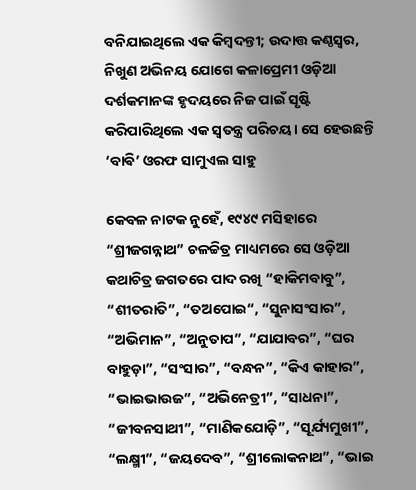ବନିଯାଇଥିଲେ ଏକ କିମ୍ବଦନ୍ତୀ; ଉଦାତ୍ତ କଣ୍ଠସ୍ୱର, ନିଖୁଣ ଅଭିନୟ ଯୋଗେ କଳାପ୍ରେମୀ ଓଡ଼ିଆ ଦର୍ଶକମାନଙ୍କ ହୃଦୟରେ ନିଜ ପାଇଁ ସୃଷ୍ଟି କରିପାରିଥିଲେ ଏକ ସ୍ବତନ୍ତ୍ର ପରିଚୟ। ସେ ହେଉଛନ୍ତି ‘ବାଵି’ ଓରଫ ସାମୁଏଲ ସାହୁ

କେବଳ ନାଟକ ନୁହେଁ, ୧୯୪୯ ମସିହାରେ “ଶ୍ରୀଜଗନ୍ନାଥ” ଚଳଚ୍ଚିତ୍ର ମାଧ୍ୟମରେ ସେ ଓଡ଼ିଆ କଥାଚିତ୍ର ଜଗତରେ ପାଦ ରଖି “ହାକିମବାବୁ”, “ଶୀତରାତି”, “ତଅପୋଇ“, “ସୁନାସଂସାର”, “ଅଭିମାନ”, “ଅନୁତାପ”, “ଯାଯାବର”, “ଘର ବାହୁଡ଼ା”, “ସଂସାର”, “ବନ୍ଧନ”, “କିଏ କାହାର”, “ଭାଇଭାଉଜ”, “ଅଭିନେତ୍ରୀ”, “ସାଧନା”, “ଜୀବନସାଥୀ”, “ମାଣିକଯୋଡ଼ି”, “ସୂର୍ଯ୍ୟମୁଖୀ”, “ଲକ୍ଷ୍ମୀ”, “ଜୟଦେବ”, “ଶ୍ରୀଲୋକନାଥ”, “ଭାଇ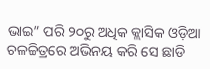ଭାଇ” ପରି ୨୦ରୁ ଅଧିକ କ୍ଲାସିକ ଓଡ଼ିଆ ଚଳଚ୍ଚିତ୍ରରେ ଅଭିନୟ କରି ସେ ଛାଡି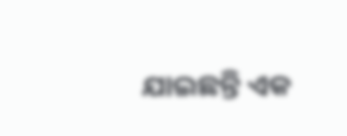ଯାଇଛନ୍ତି ଏକ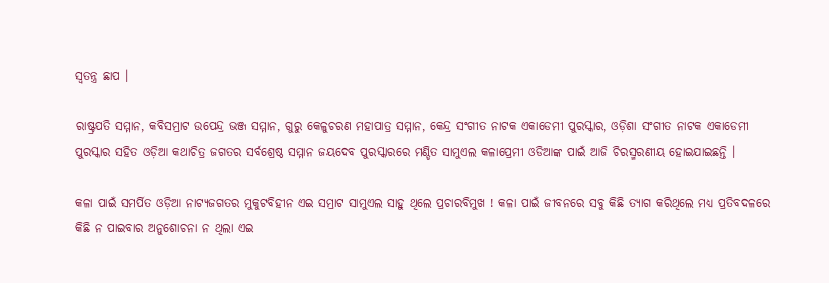ସ୍ବତନ୍ତ୍ର ଛାପ ।

ରାଷ୍ଟ୍ରପତି ସମ୍ମାନ, କବିସମ୍ରାଟ ଉପେନ୍ଦ୍ର ଭଞ୍ଜ ସମ୍ମାନ, ଗୁରୁ କେଳୁଚରଣ ମହାପାତ୍ର ସମ୍ମାନ, କେନ୍ଦ୍ର ସଂଗୀତ ନାଟକ ଏକାଡେମୀ ପୁରସ୍କାର, ଓଡ଼ିଶା ସଂଗୀତ ନାଟକ ଏକାଡେମୀ ପୁରସ୍କାର ସହିତ ଓଡ଼ିଆ କଥାଚିତ୍ର ଜଗତର ସର୍ବଶ୍ରେଷ୍ଠ ସମ୍ମାନ ଜୟଦେବ ପୁରସ୍କାରରେ ମଣ୍ଡିତ ସାମୁଏଲ କଳାପ୍ରେମୀ ଓଡିଆଙ୍କ ପାଇଁ ଆଜି ଚିରସ୍ମରଣୀୟ ହୋଇଯାଇଛନ୍ତି ।

କଳା ପାଇଁ ସମର୍ପିତ ଓଡ଼ିଆ ନାଟ୍ୟଜଗତର ମୁକୁଟବିହୀନ ଏଇ ସମ୍ରାଟ ସାମୁଏଲ ସାହୁ ଥିଲେ ପ୍ରଚାରବିମୁଖ ! କଳା ପାଇଁ ଜୀବନରେ ସବୁ କିଛି ତ୍ୟାଗ କରିଥିଲେ ମଧ୍ୟ ପ୍ରତିବଦଳରେ କିଛି ନ ପାଇବାର ଅନୁଶୋଚନା ନ ଥିଲା ଏଇ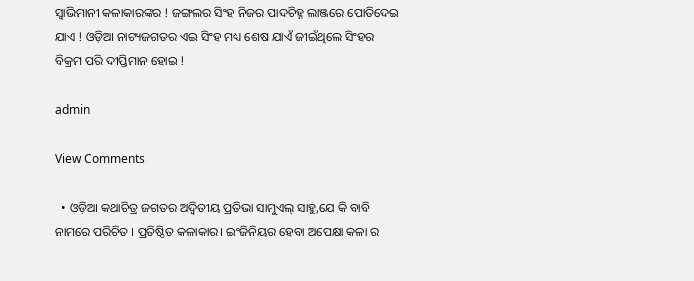ସ୍ବାଭିମାନୀ କଳାକାରଙ୍କର ! ଜଙ୍ଗଲର ସିଂହ ନିଜର ପାଦଚିହ୍ନ ଲାଞ୍ଜରେ ପୋତିଦେଇ ଯାଏ ! ଓଡ଼ିଆ ନାଟ୍ୟଜଗତର ଏଇ ସିଂହ ମଧ୍ୟ ଶେଷ ଯାଏଁ ଜୀଇଁଥିଲେ ସିଂହର ବିକ୍ରମ ପରି ଦୀପ୍ତିମାନ ହୋଇ !

admin

View Comments

  • ଓଡ଼ିଆ କଥାଚିତ୍ର ଜଗତର ଅଦ୍ୱିତୀୟ ପ୍ରତିଭା ସାମୁଏଲ୍ ସାହୁ,ଯେ କି ବାବି ନାମରେ ପରିଚିତ । ପ୍ରତିଷ୍ଠିତ କଳାକାର। ଇଂଜିନିୟର ହେବା ଅପେକ୍ଷା କଳା ର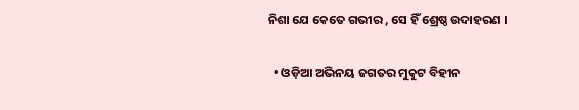ନିଶା ଯେ କେତେ ଗଭୀର , ସେ ହିଁ ଶ୍ରେଷ୍ଠ ଉଦାହରଣ ।

  • ଓଡ଼ିଆ ଅଭିନୟ ଜଗତର ମୁକୁଟ ବିହୀନ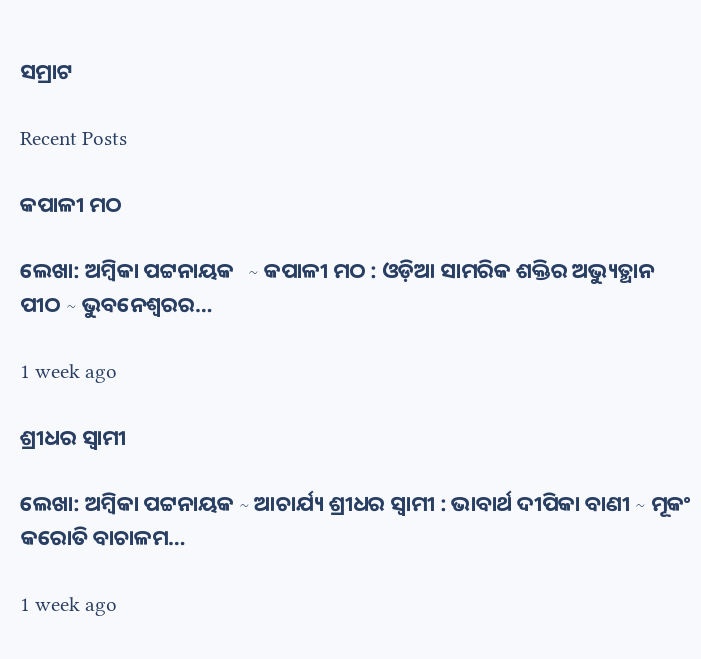ସମ୍ରାଟ

Recent Posts

କପାଳୀ ମଠ

ଲେଖା: ଅମ୍ବିକା ପଟ୍ଟନାୟକ   ∼ କପାଳୀ ମଠ : ଓଡ଼ିଆ ସାମରିକ ଶକ୍ତିର ଅଭ୍ୟୁତ୍ଥାନ ପୀଠ ∼ ଭୁବନେଶ୍ୱରର…

1 week ago

ଶ୍ରୀଧର ସ୍ୱାମୀ

ଲେଖା: ଅମ୍ବିକା ପଟ୍ଟନାୟକ ∼ ଆଚାର୍ଯ୍ୟ ଶ୍ରୀଧର ସ୍ୱାମୀ : ଭାବାର୍ଥ ଦୀପିକା ବାଣୀ ∼ ମୂକଂ କରୋତି ବାଚାଳମ…

1 week ago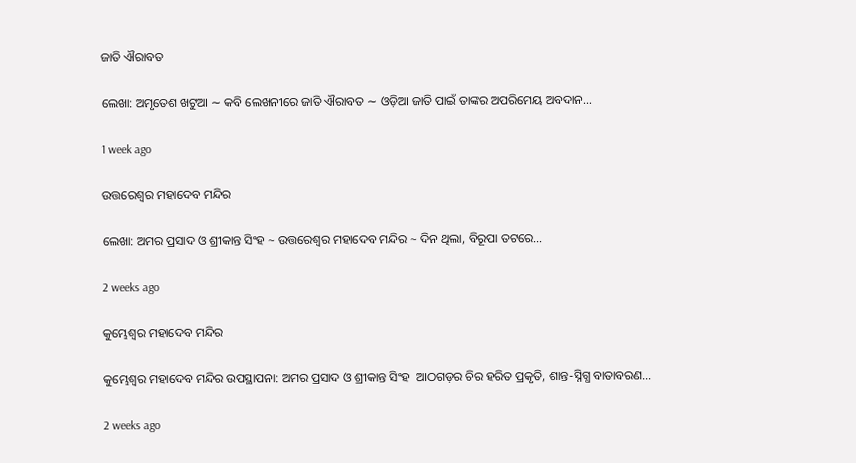ଜାତି ଐରାବତ

ଲେଖା: ଅମୃତେଶ ଖଟୁଆ ∼ କବି ଲେଖନୀରେ ଜାତି ଐରାବତ ∼ ଓଡ଼ିଆ ଜାତି ପାଇଁ ତାଙ୍କର ଅପରିମେୟ ଅବଦାନ…

1 week ago

ଉତ୍ତରେଶ୍ଵର ମହାଦେବ ମନ୍ଦିର

ଲେଖା: ଅମର ପ୍ରସାଦ ଓ ଶ୍ରୀକାନ୍ତ ସିଂହ ~ ଉତ୍ତରେଶ୍ଵର ମହାଦେବ ମନ୍ଦିର ~ ଦିନ ଥିଲା, ବିରୂପା ତଟରେ…

2 weeks ago

କୁମ୍ଭେଶ୍ୱର ମହାଦେବ ମନ୍ଦିର

କୁମ୍ଭେଶ୍ୱର ମହାଦେବ ମନ୍ଦିର ଉପସ୍ଥାପନା: ଅମର ପ୍ରସାଦ ଓ ଶ୍ରୀକାନ୍ତ ସିଂହ  ଆଠଗଡ଼ର ଚିର ହରିତ ପ୍ରକୃତି, ଶାନ୍ତ-ସ୍ନିଗ୍ଧ ବାତାବରଣ…

2 weeks ago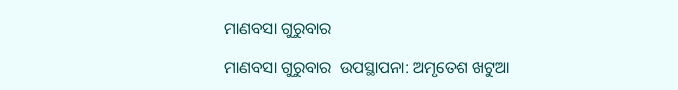ମାଣବସା ଗୁରୁବାର

ମାଣବସା ଗୁରୁବାର  ଉପସ୍ଥାପନା: ଅମୃତେଶ ଖଟୁଆ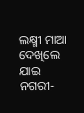ଲକ୍ଷ୍ମୀ ମାଆ ଦେଖିଲେ ଯାଇ ନଗରୀ-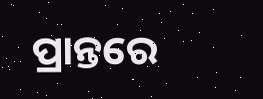ପ୍ରାନ୍ତରେ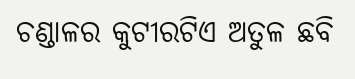ଚଣ୍ଡାଳର କୁଟୀରଟିଏ ଅତୁଳ ଛବି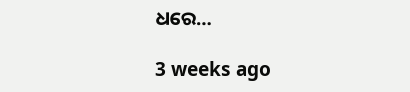ଧରେ…

3 weeks ago